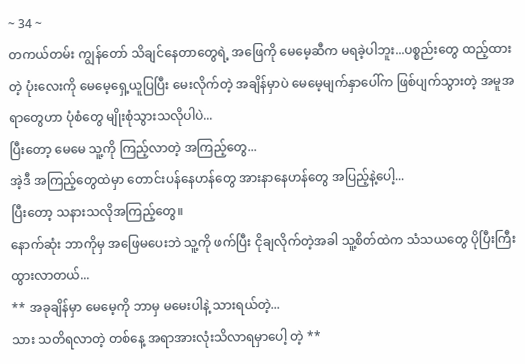~ 34 ~
တကယ်တမ်း ကျွန်တော် သိချင်နေတာတွေရဲ့ အဖြေကို မေမေ့ဆီက မရခဲ့ပါဘူး...ပစ္စည်းတွေ ထည့်ထားတဲ့ ပုံးလေးကို မေမေ့ရှေ့ယူပြပြီး မေးလိုက်တဲ့ အချိန်မှာပဲ မေမေ့မျက်နှာပေါ်က ဖြစ်ပျက်သွားတဲ့ အမူအရာတွေဟာ ပုံစံတွေ မျိုးစုံသွားသလိုပါပဲ...
ပြီးတော့ မေမေ သူ့ကို ကြည့်လာတဲ့ အကြည့်တွေ...
အဲ့ဒီ အကြည့်တွေထဲမှာ တောင်းပန်နေဟန်တွေ အားနာနေဟန်တွေ အပြည့်နဲ့ပေါ့...
ပြီးတော့ သနားသလိုအကြည့်တွေ။
နောက်ဆုံး ဘာကိုမှ အဖြေမပေးဘဲ သူ့ကို ဖက်ပြီး ငိုချလိုက်တဲ့အခါ သူ့စိတ်ထဲက သံသယတွေ ပိုပြီးကြီးထွားလာတယ်...
** အခုချိန်မှာ မေမေ့ကို ဘာမှ မမေးပါနဲ့ သားရယ်တဲ့...
သား သတိရလာတဲ့ တစ်နေ့ အရာအားလုံးသိလာရမှာပေါ့ တဲ့ **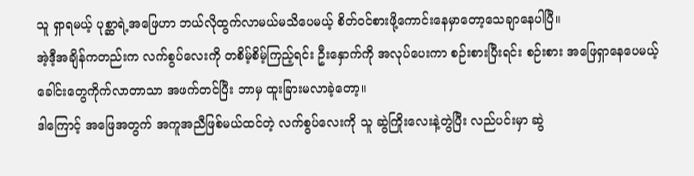သူ ရှာရမယ့် ပုစ္ဆာရဲ့အဖြေဟာ ဘယ်လိုထွက်လာမယ်မသိပေမယ့် စိတ်ဝင်စားဖို့ကောင်းနေမှာတော့သေချာနေပါပြီ။
အဲ့ဒီ့အချိန်ကတည်းက လက်စွပ်လေးကို တစိမ့်စိမ့်ကြည့်ရင်း ဦးနှောက်ကို အလုပ်ပေးကာ စဉ်းစားပြီးရင်း စဉ်းစား အဖြေရှာနေပေမယ့် ခေါင်းတွေကိုက်လာတာသာ အဖက်တင်ပြီး ဘာမှ ထူးခြားမလာခဲ့တော့။
ဒါကြောင့် အဖြေအတွက် အကူအညီဖြစ်မယ်ထင်တဲ့ လက်စွပ်လေးကို သူ ဆွဲကြိုးလေးနဲ့တွဲပြီး လည်ပင်းမှာ ဆွဲ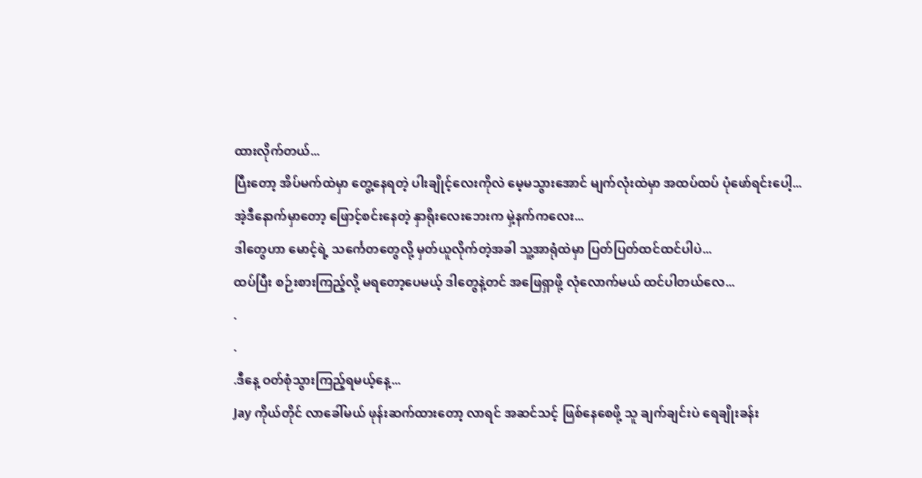ထားလိုက်တယ်...
ပြီးတော့ အိပ်မက်ထဲမှာ တွေ့နေရတဲ့ ပါးချိုင့်လေးကိုလဲ မေ့မသွားအောင် မျက်လုံးထဲမှာ အထပ်ထပ် ပုံဖော်ရင်းပေါ့...
အဲ့ဒီနောက်မှာတော့ ဖြောင့်စင်းနေတဲ့ နှာရိုးလေးဘေးက မှဲ့နက်ကလေး...
ဒါတွေဟာ မောင့်ရဲ့ သင်္ကေတတွေလို့ မှတ်ယူလိုက်တဲ့အခါ သူ့အာရုံထဲမှာ ပြတ်ပြတ်ထင်ထင်ပါပဲ...
ထပ်ပြီး စဉ်းစားကြည့်လို့ မရတော့ပေမယ့် ဒါတွေနဲ့တင် အဖြေရှာဖို့ လုံလောက်မယ် ထင်ပါတယ်လေ...
.
.
.ဒီနေ့ ဝတ်စုံသွားကြည့်ရမယ့်နေ့...
Jay ကိုယ်တိုင် လာခေါ်မယ် ဖုန်းဆက်ထားတော့ လာရင် အဆင်သင့် ဖြစ်နေစေဖို့ သူ ချက်ချင်းပဲ ရေချိုးခန်း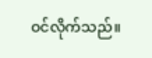ဝင်လိုက်သည်။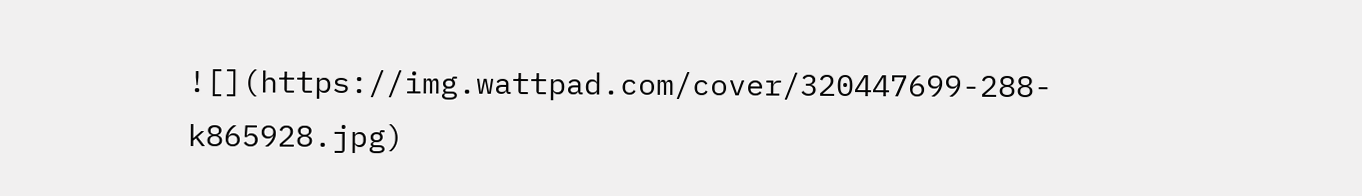![](https://img.wattpad.com/cover/320447699-288-k865928.jpg)